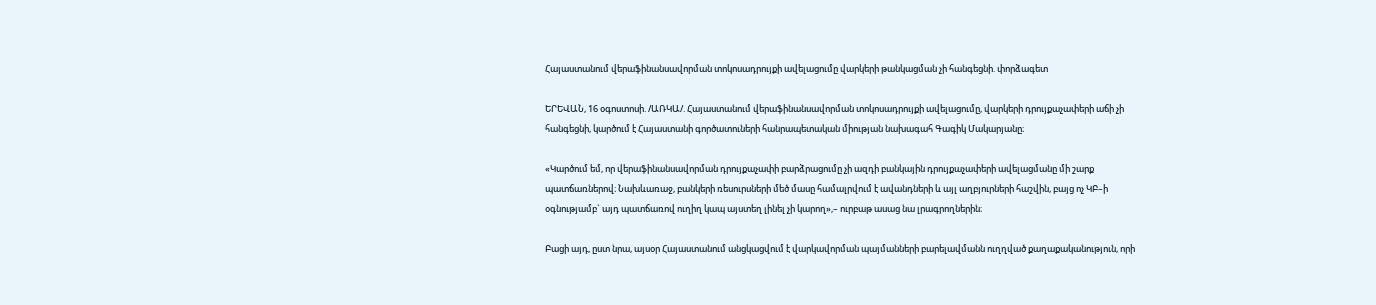Հայաստանում վերաֆինանսավորման տոկոսադրույքի ավելացումը վարկերի թանկացման չի հանգեցնի. փորձագետ

ԵՐԵՎԱՆ, 16 օգոստոսի. /ԱՌԿԱ/. Հայաստանում վերաֆինանսավորման տոկոսադրույքի ավելացումը, վարկերի դրույքաչափերի աճի չի հանգեցնի, կարծում է Հայաստանի գործատուների հանրապետական միության նախագահ Գագիկ Մակարյանը։

«Կարծում եմ, որ վերաֆինանսավորման դրույքաչափի բարձրացումը չի ազդի բանկային դրույքաչափերի ավելացմանը մի շարք պատճառներով։ Նախևառաջ, բանկերի ռեսուրսների մեծ մասը համալրվում է ավանդների և այլ աղբյուրների հաշվին, բայց ոչ ԿԲ–ի օգնությամբ` այդ պատճառով ուղիղ կապ այստեղ լինել չի կարող»,– ուրբաթ ասաց նա լրագրողներին։

Բացի այդ, ըստ նրա, այսօր Հայաստանում անցկացվում է վարկավորման պայմանների բարելավմանն ուղղված քաղաքականություն, որի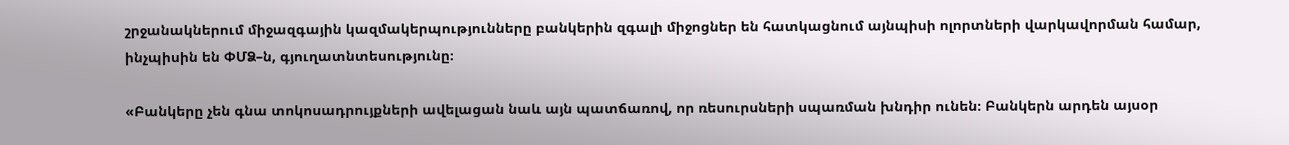շրջանակներում միջազգային կազմակերպությունները բանկերին զգալի միջոցներ են հատկացնում այնպիսի ոլորտների վարկավորման համար, ինչպիսին են ՓՄՁ–ն, գյուղատնտեսությունը։

«Բանկերը չեն գնա տոկոսադրույքների ավելացան նաև այն պատճառով, որ ռեսուրսների սպառման խնդիր ունեն։ Բանկերն արդեն այսօր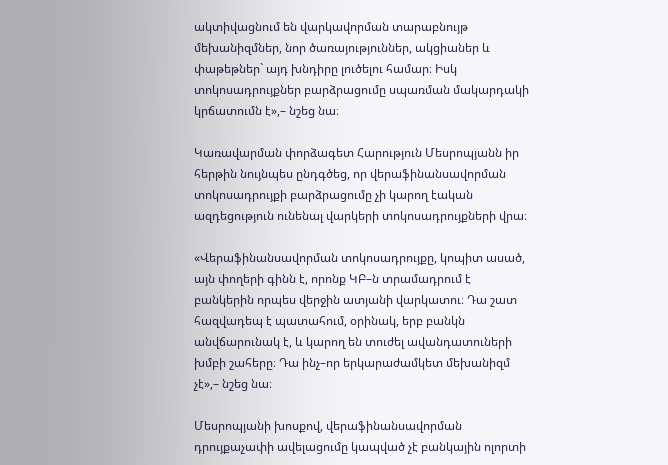ակտիվացնում են վարկավորման տարաբնույթ մեխանիզմներ, նոր ծառայություններ, ակցիաներ և փաթեթներ` այդ խնդիրը լուծելու համար։ Իսկ տոկոսադրույքներ բարձրացումը սպառման մակարդակի կրճատումն է»,– նշեց նա։

Կառավարման փորձագետ Հարություն Մեսրոպյանն իր հերթին նույնպես ընդգծեց, որ վերաֆինանսավորման տոկոսադրույքի բարձրացումը չի կարող էական ազդեցություն ունենալ վարկերի տոկոսադրույքների վրա։

«Վերաֆինանսավորման տոկոսադրույքը, կոպիտ ասած, այն փողերի գինն է, որոնք ԿԲ–ն տրամադրում է բանկերին որպես վերջին ատյանի վարկատու։ Դա շատ հազվադեպ է պատահում, օրինակ, երբ բանկն անվճարունակ է, և կարող են տուժել ավանդատուների խմբի շահերը։ Դա ինչ–որ երկարաժամկետ մեխանիզմ չէ»,– նշեց նա։

Մեսրոպյանի խոսքով, վերաֆինանսավորման դրույքաչափի ավելացումը կապված չէ բանկային ոլորտի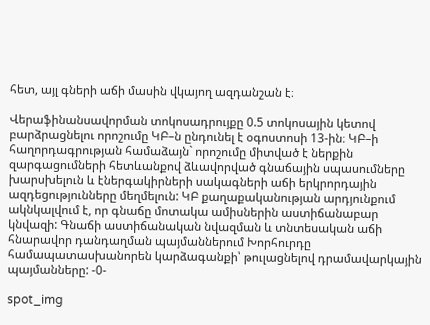հետ, այլ գների աճի մասին վկայող ազդանշան է։

Վերաֆինանսավորման տոկոսադրույքը 0.5 տոկոսային կետով բարձրացնելու որոշումը ԿԲ–ն ընդունել է օգոստոսի 13-ին։ ԿԲ–ի հաղորդագրության համաձայն` որոշումը միտված է ներքին զարգացումների հետևանքով ձևավորված գնաճային սպասումները խարսխելուն և էներգակիրների սակագների աճի երկրորդային ազդեցությունները մեղմելուն: ԿԲ քաղաքականության արդյունքում ակնկալվում է, որ գնաճը մոտակա ամիսներին աստիճանաբար կնվազի: Գնաճի աստիճանական նվազման և տնտեսական աճի հնարավոր դանդաղման պայմաններում Խորհուրդը համապատասխանորեն կարձագանքի՝ թուլացնելով դրամավարկային պայմանները: -0-

spot_img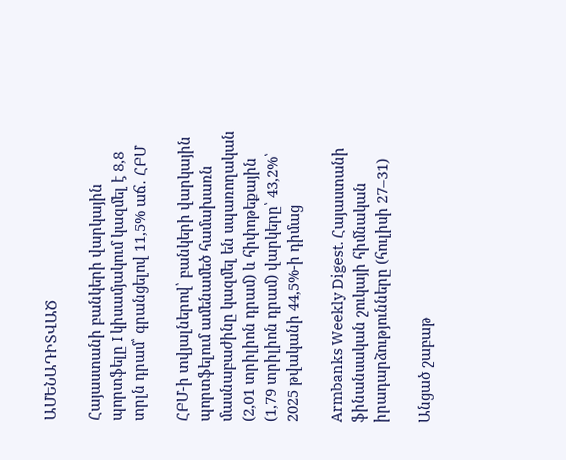ԱՄԵՆԱԴԻՏՎԱԾ

Հայաստանի բանկերի վարկային պորտֆելը I կիսամյակում կազմել է 8,8 տրլն դրամ՝ գրանցելով 11,5% աճ․ ՀԲՄ

ՀԲՄ-ի տվյալներով՝ բանկերի վարկային պորտֆելում ամենամեծ համախառն մասնաբաժինը կազմել են սպառողական (2,01 տրիլիոն դրամ) և հիփոթեքային (1,79 տրիլիոն դրամ) վարկերը՝ 43,2%՝ 2025 թվականի 44,5%-ի դիմաց

Armbanks Weekly Digest. Հայաստանի ֆինանսական շուկայի հիմնական իրադարձությունները (հուլիսի 27–31)

Անցած շաբաթ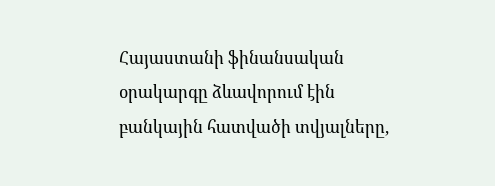Հայաստանի ֆինանսական օրակարգը ձևավորում էին բանկային հատվածի տվյալները,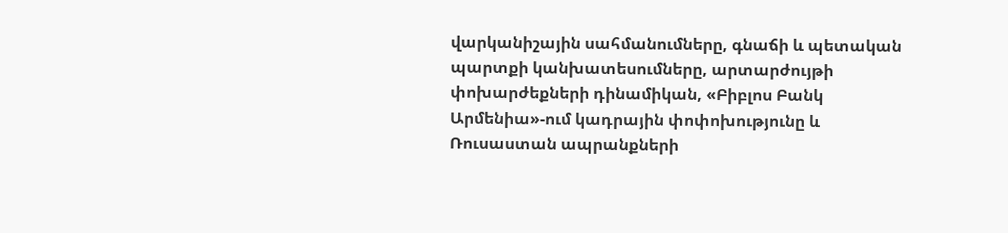վարկանիշային սահմանումները, գնաճի և պետական պարտքի կանխատեսումները, արտարժույթի փոխարժեքների դինամիկան, «Բիբլոս Բանկ Արմենիա»-ում կադրային փոփոխությունը և Ռուսաստան ապրանքների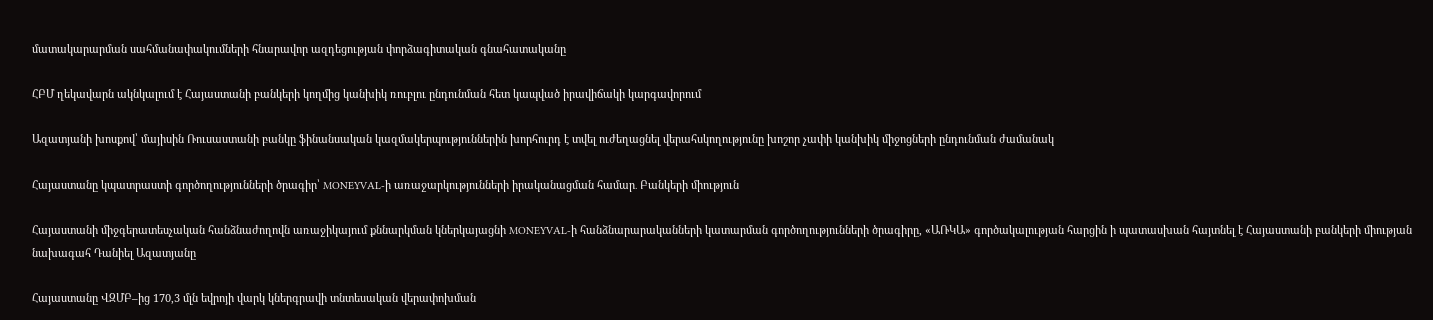մատակարարման սահմանափակումների հնարավոր ազդեցության փորձագիտական գնահատականը

ՀԲՄ ղեկավարն ակնկալում է Հայաստանի բանկերի կողմից կանխիկ ռուբլու ընդունման հետ կապված իրավիճակի կարգավորում

Ազատյանի խոսքով՝ մայիսին Ռուսաստանի բանկը ֆինանսական կազմակերպություններին խորհուրդ է տվել ուժեղացնել վերահսկողությունը խոշոր չափի կանխիկ միջոցների ընդունման ժամանակ

Հայաստանը կպատրաստի գործողությունների ծրագիր՝ MONEYVAL-ի առաջարկությունների իրականացման համար․ Բանկերի միություն

Հայաստանի միջգերատեսչական հանձնաժողովն առաջիկայում քննարկման կներկայացնի MONEYVAL-ի հանձնարարականների կատարման գործողությունների ծրագիրը, «ԱՌԿԱ» գործակալության հարցին ի պատասխան հայտնել է Հայաստանի բանկերի միության նախագահ Դանիել Ազատյանը

Հայաստանը ՎԶՄԲ–ից 170,3 մլն եվրոյի վարկ կներգրավի տնտեսական վերափոխման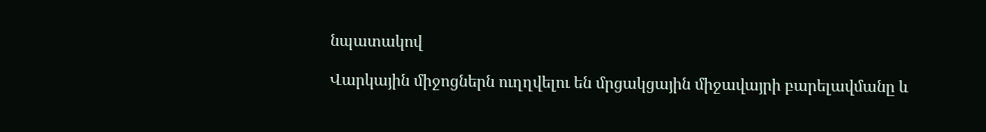նպատակով

Վարկային միջոցներն ուղղվելու են մրցակցային միջավայրի բարելավմանը և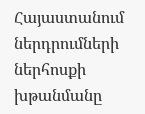Հայաստանում ներդրումների ներհոսքի խթանմանը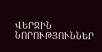ՎԵՐՋԻՆ ՆՈՐՈՒԹՅՈՒՆՆԵՐ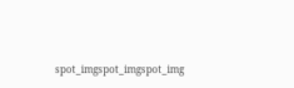spot_imgspot_imgspot_img